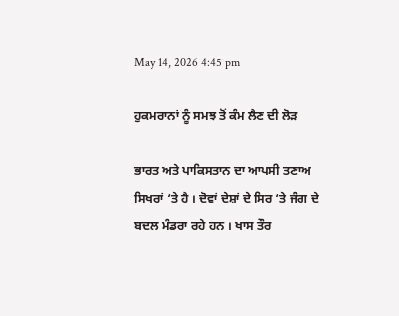May 14, 2026 4:45 pm

ਹੁਕਮਰਾਨਾਂ ਨੂੰ ਸਮਝ ਤੋਂ ਕੰਮ ਲੈਣ ਦੀ ਲੋੜ

ਭਾਰਤ ਅਤੇ ਪਾਕਿਸਤਾਨ ਦਾ ਆਪਸੀ ਤਣਾਅ ਸਿਖਰਾਂ ‘ਤੇ ਹੈ । ਦੋਵਾਂ ਦੇਸ਼ਾਂ ਦੇ ਸਿਰ ‘ਤੇ ਜੰਗ ਦੇ ਬਦਲ ਮੰਡਰਾ ਰਹੇ ਹਨ । ਖਾਸ ਤੌਰ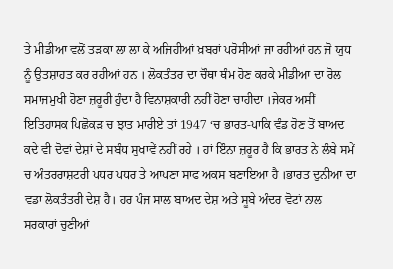ਤੇ ਮੀਡੀਆ ਵਲੋਂ ਤੜਕਾ ਲਾ ਲਾ ਕੇ ਅਜਿਹੀਆਂ ਖ਼ਬਰਾਂ ਪਰੋਸੀਆਂ ਜਾ ਰਹੀਆਂ ਹਨ ਜੋ ਯੁਧ ਨੂੰ ਉਤਸ਼ਾਹਤ ਕਰ ਰਹੀਆਂ ਹਨ । ਲੋਕਤੰਤਰ ਦਾ ਚੌਥਾ ਥੰਮ ਹੋਣ ਕਰਕੇ ਮੀਡੀਆ ਦਾ ਰੋਲ ਸਮਾਜਮੁਖੀ ਹੋਣਾ ਜ਼ਰੂਰੀ ਹੁੰਦਾ ਹੈ ਵਿਨਾਸ਼ਕਾਰੀ ਨਹੀਂ ਹੋਣਾ ਚਾਹੀਦਾ ।ਜੇਕਰ ਅਸੀਂ ਇਤਿਹਾਸਕ ਪਿਛੋਕੜ ਚ ਝਾਤ ਮਾਰੀਏ ਤਾਂ 1947 ‘ਚ ਭਾਰਤ-ਪਾਕਿ ਵੰਡ ਹੋਣ ਤੋਂ ਬਾਅਦ ਕਦੇ ਵੀ ਦੋਵਾਂ ਦੇਸ਼ਾਂ ਦੇ ਸਬੰਧ ਸੁਖਾਵੇਂ ਨਹੀਂ ਰਹੇ । ਹਾਂ ਇੰਨਾ ਜ਼ਰੂਰ ਹੈ ਕਿ ਭਾਰਤ ਨੇ ਲੰਬੇ ਸਮੇਂ ਚ ਅੰਤਰਰਾਸ਼ਟਰੀ ਪਧਰ ਪਧਰ ਤੇ ਆਪਣਾ ਸਾਫ ਅਕਸ ਬਣਾਇਆ ਹੈ ।ਭਾਰਤ ਦੁਨੀਆ ਦਾ ਵਡਾ ਲੋਕਤੰਤਰੀ ਦੇਸ਼ ਹੈ। ਹਰ ਪੰਜ ਸਾਲ ਬਾਅਦ ਦੇਸ਼ ਅਤੇ ਸੂਬੇ ਅੰਦਰ ਵੋਟਾਂ ਨਾਲ ਸਰਕਾਰਾਂ ਚੁਣੀਆਂ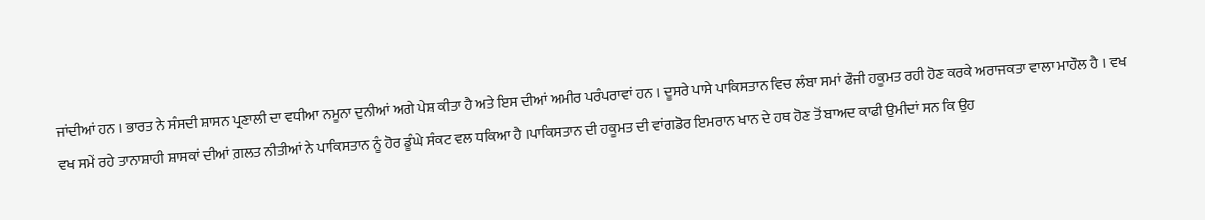ਜਾਂਦੀਆਂ ਹਨ । ਭਾਰਤ ਨੇ ਸੰਸਦੀ ਸ਼ਾਸਨ ਪ੍ਰਣਾਲੀ ਦਾ ਵਧੀਆ ਨਮੂਨਾ ਦੁਨੀਆਂ ਅਗੇ ਪੇਸ਼ ਕੀਤਾ ਹੈ ਅਤੇ ਇਸ ਦੀਆਂ ਅਮੀਰ ਪਰੰਪਰਾਵਾਂ ਹਨ । ਦੂਸਰੇ ਪਾਸੇ ਪਾਕਿਸਤਾਨ ਵਿਚ ਲੰਬਾ ਸਮਾਂ ਫੌਜੀ ਹਕੂਮਤ ਰਹੀ ਹੋਣ ਕਰਕੇ ਅਰਾਜਕਤਾ ਵਾਲਾ ਮਾਹੌਲ ਹੈ । ਵਖ ਵਖ ਸਮੇਂ ਰਹੇ ਤਾਨਾਸ਼ਾਹੀ ਸ਼ਾਸਕਾਂ ਦੀਆਂ ਗ਼ਲਤ ਨੀਤੀਆਂ ਨੇ ਪਾਕਿਸਤਾਨ ਨੂੰ ਹੋਰ ਡੂੰਘੇ ਸੰਕਟ ਵਲ ਧਕਿਆ ਹੈ ।ਪਾਕਿਸਤਾਨ ਦੀ ਹਕੂਮਤ ਦੀ ਵਾਂਗਡੋਰ ਇਮਰਾਨ ਖਾਨ ਦੇ ਹਥ ਹੋਣ ਤੋਂ ਬਾਅਦ ਕਾਫੀ ਉਮੀਦਾਂ ਸਨ ਕਿ ਉਹ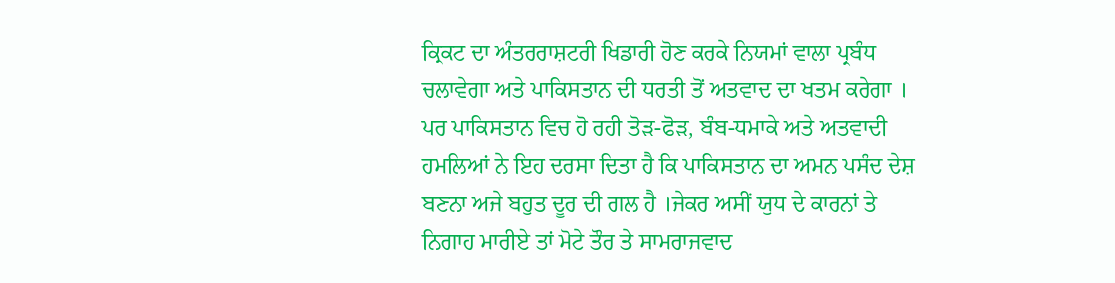ਕ੍ਰਿਕਟ ਦਾ ਅੰਤਰਰਾਸ਼ਟਰੀ ਖਿਡਾਰੀ ਹੋਣ ਕਰਕੇ ਨਿਯਮਾਂ ਵਾਲਾ ਪ੍ਰਬੰਧ ਚਲਾਵੇਗਾ ਅਤੇ ਪਾਕਿਸਤਾਨ ਦੀ ਧਰਤੀ ਤੋਂ ਅਤਵਾਦ ਦਾ ਖਤਮ ਕਰੇਗਾ । ਪਰ ਪਾਕਿਸਤਾਨ ਵਿਚ ਹੋ ਰਹੀ ਤੋੜ-ਫੋੜ, ਬੰਬ-ਧਮਾਕੇ ਅਤੇ ਅਤਵਾਦੀ ਹਮਲਿਆਂ ਨੇ ਇਹ ਦਰਸਾ ਦਿਤਾ ਹੈ ਕਿ ਪਾਕਿਸਤਾਨ ਦਾ ਅਮਨ ਪਸੰਦ ਦੇਸ਼ ਬਣਨਾ ਅਜੇ ਬਹੁਤ ਦੂਰ ਦੀ ਗਲ ਹੈ ।ਜੇਕਰ ਅਸੀਂ ਯੁਧ ਦੇ ਕਾਰਨਾਂ ਤੇ ਨਿਗਾਹ ਮਾਰੀਏ ਤਾਂ ਮੋਟੇ ਤੌਰ ਤੇ ਸਾਮਰਾਜਵਾਦ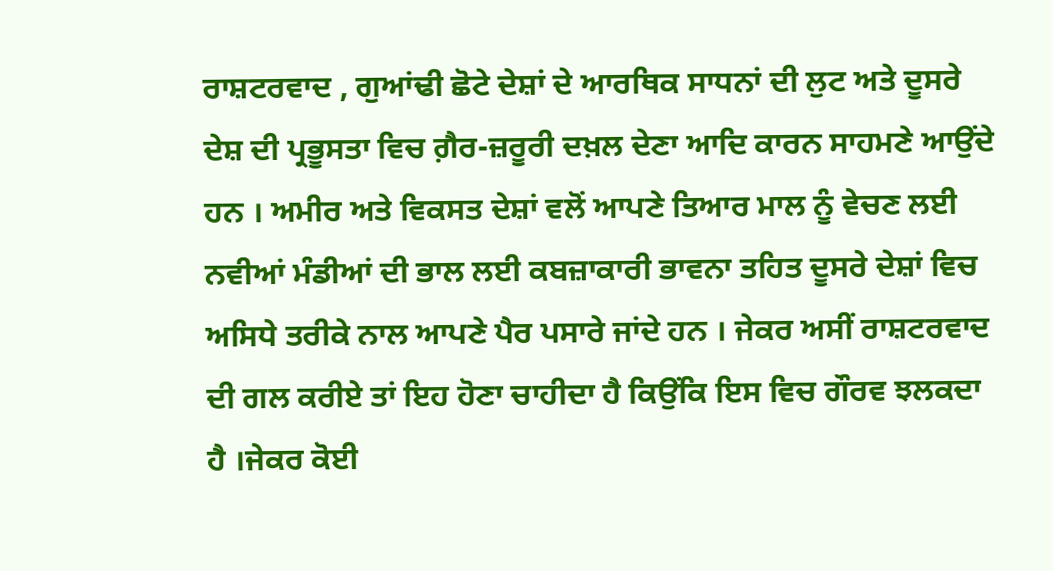ਰਾਸ਼ਟਰਵਾਦ , ਗੁਆਂਢੀ ਛੋਟੇ ਦੇਸ਼ਾਂ ਦੇ ਆਰਥਿਕ ਸਾਧਨਾਂ ਦੀ ਲੁਟ ਅਤੇ ਦੂਸਰੇ ਦੇਸ਼ ਦੀ ਪ੍ਰਭੂਸਤਾ ਵਿਚ ਗ਼ੈਰ-ਜ਼ਰੂਰੀ ਦਖ਼ਲ ਦੇਣਾ ਆਦਿ ਕਾਰਨ ਸਾਹਮਣੇ ਆਉਂਦੇ ਹਨ । ਅਮੀਰ ਅਤੇ ਵਿਕਸਤ ਦੇਸ਼ਾਂ ਵਲੋਂ ਆਪਣੇ ਤਿਆਰ ਮਾਲ ਨੂੰ ਵੇਚਣ ਲਈ ਨਵੀਆਂ ਮੰਡੀਆਂ ਦੀ ਭਾਲ ਲਈ ਕਬਜ਼ਾਕਾਰੀ ਭਾਵਨਾ ਤਹਿਤ ਦੂਸਰੇ ਦੇਸ਼ਾਂ ਵਿਚ ਅਸਿਧੇ ਤਰੀਕੇ ਨਾਲ ਆਪਣੇ ਪੈਰ ਪਸਾਰੇ ਜਾਂਦੇ ਹਨ । ਜੇਕਰ ਅਸੀਂ ਰਾਸ਼ਟਰਵਾਦ ਦੀ ਗਲ ਕਰੀਏ ਤਾਂ ਇਹ ਹੋਣਾ ਚਾਹੀਦਾ ਹੈ ਕਿਉਂਕਿ ਇਸ ਵਿਚ ਗੌਰਵ ਝਲਕਦਾ ਹੈ ।ਜੇਕਰ ਕੋਈ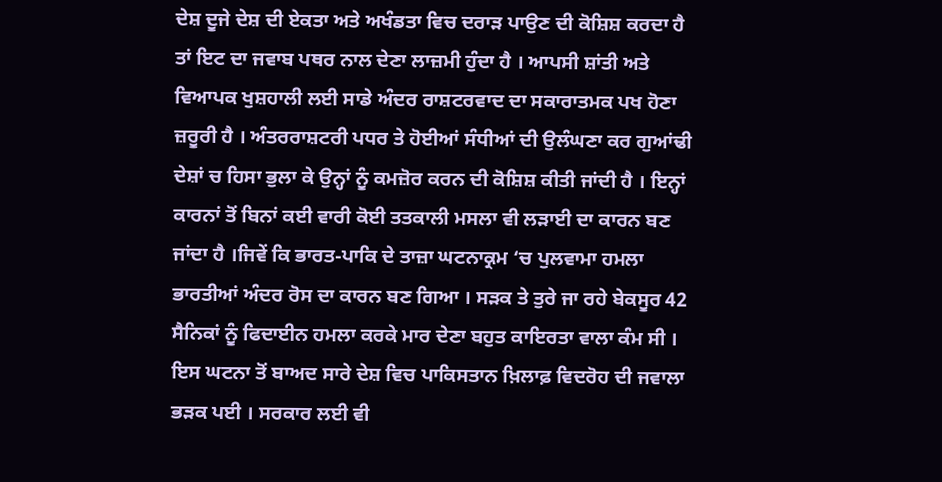ਦੇਸ਼ ਦੂਜੇ ਦੇਸ਼ ਦੀ ਏਕਤਾ ਅਤੇ ਅਖੰਡਤਾ ਵਿਚ ਦਰਾੜ ਪਾਉਣ ਦੀ ਕੋਸ਼ਿਸ਼ ਕਰਦਾ ਹੈ ਤਾਂ ਇਟ ਦਾ ਜਵਾਬ ਪਥਰ ਨਾਲ ਦੇਣਾ ਲਾਜ਼ਮੀ ਹੁੰਦਾ ਹੈ । ਆਪਸੀ ਸ਼ਾਂਤੀ ਅਤੇ ਵਿਆਪਕ ਖੁਸ਼ਹਾਲੀ ਲਈ ਸਾਡੇ ਅੰਦਰ ਰਾਸ਼ਟਰਵਾਦ ਦਾ ਸਕਾਰਾਤਮਕ ਪਖ ਹੋਣਾ ਜ਼ਰੂਰੀ ਹੈ । ਅੰਤਰਰਾਸ਼ਟਰੀ ਪਧਰ ਤੇ ਹੋਈਆਂ ਸੰਧੀਆਂ ਦੀ ਉਲੰਘਣਾ ਕਰ ਗੁਆਂਢੀ ਦੇਸ਼ਾਂ ਚ ਹਿਸਾ ਭੁਲਾ ਕੇ ਉਨ੍ਹਾਂ ਨੂੰ ਕਮਜ਼ੋਰ ਕਰਨ ਦੀ ਕੋਸ਼ਿਸ਼ ਕੀਤੀ ਜਾਂਦੀ ਹੈ । ਇਨ੍ਹਾਂ ਕਾਰਨਾਂ ਤੋਂ ਬਿਨਾਂ ਕਈ ਵਾਰੀ ਕੋਈ ਤਤਕਾਲੀ ਮਸਲਾ ਵੀ ਲੜਾਈ ਦਾ ਕਾਰਨ ਬਣ ਜਾਂਦਾ ਹੈ ।ਜਿਵੇਂ ਕਿ ਭਾਰਤ-ਪਾਕਿ ਦੇ ਤਾਜ਼ਾ ਘਟਨਾਕ੍ਰਮ ‘ਚ ਪੁਲਵਾਮਾ ਹਮਲਾ ਭਾਰਤੀਆਂ ਅੰਦਰ ਰੋਸ ਦਾ ਕਾਰਨ ਬਣ ਗਿਆ । ਸੜਕ ਤੇ ਤੁਰੇ ਜਾ ਰਹੇ ਬੇਕਸੂਰ 42 ਸੈਨਿਕਾਂ ਨੂੰ ਫਿਦਾਈਨ ਹਮਲਾ ਕਰਕੇ ਮਾਰ ਦੇਣਾ ਬਹੁਤ ਕਾਇਰਤਾ ਵਾਲਾ ਕੰਮ ਸੀ । ਇਸ ਘਟਨਾ ਤੋਂ ਬਾਅਦ ਸਾਰੇ ਦੇਸ਼ ਵਿਚ ਪਾਕਿਸਤਾਨ ਖ਼ਿਲਾਫ਼ ਵਿਦਰੋਹ ਦੀ ਜਵਾਲਾ ਭੜਕ ਪਈ । ਸਰਕਾਰ ਲਈ ਵੀ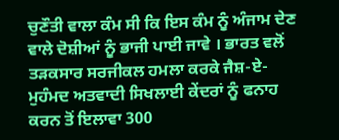ਚੁਣੌਤੀ ਵਾਲਾ ਕੰਮ ਸੀ ਕਿ ਇਸ ਕੰਮ ਨੂੰ ਅੰਜਾਮ ਦੇਣ ਵਾਲੇ ਦੋਸ਼ੀਆਂ ਨੂੰ ਭਾਜੀ ਪਾਈ ਜਾਵੇ । ਭਾਰਤ ਵਲੋਂ ਤੜਕਸਾਰ ਸਰਜੀਕਲ ਹਮਲਾ ਕਰਕੇ ਜੈਸ਼-ਏ- ਮੁਹੰਮਦ ਅਤਵਾਦੀ ਸਿਖਲਾਈ ਕੇਂਦਰਾਂ ਨੂੰ ਫਨਾਹ ਕਰਨ ਤੋਂ ਇਲਾਵਾ 300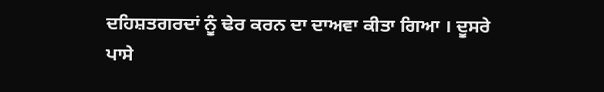ਦਹਿਸ਼ਤਗਰਦਾਂ ਨੂੰ ਢੇਰ ਕਰਨ ਦਾ ਦਾਅਵਾ ਕੀਤਾ ਗਿਆ । ਦੂਸਰੇ ਪਾਸੇ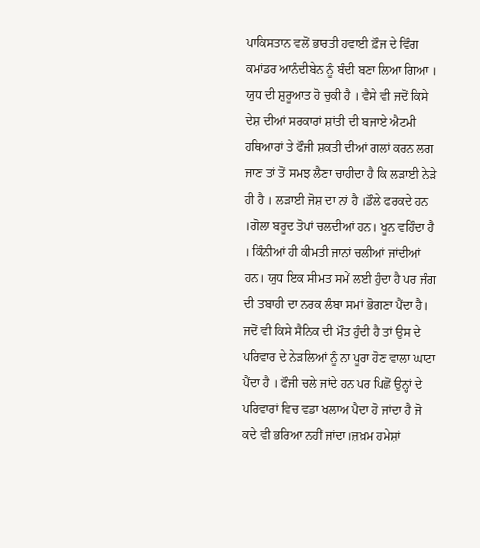ਪਾਕਿਸਤਾਨ ਵਲੋਂ ਭਾਰਤੀ ਹਵਾਈ ਫ਼ੌਜ ਦੇ ਵਿੰਗ ਕਮਾਂਡਰ ਆਨੰਦੀਬੇਨ ਨੂੰ ਬੰਦੀ ਬਣਾ ਲਿਆ ਗਿਆ । ਯੁਧ ਦੀ ਸ਼ੁਰੂਆਤ ਹੋ ਚੁਕੀ ਹੈ । ਵੈਸੇ ਵੀ ਜਦੋਂ ਕਿਸੇ ਦੇਸ਼ ਦੀਆਂ ਸਰਕਾਰਾਂ ਸ਼ਾਂਤੀ ਦੀ ਬਜਾਏ ਐਟਮੀ ਹਥਿਆਰਾਂ ਤੇ ਫੌਜੀ ਸ਼ਕਤੀ ਦੀਆਂ ਗਲਾਂ ਕਰਨ ਲਗ ਜਾਣ ਤਾਂ ਤੋਂ ਸਮਝ ਲੈਣਾ ਚਾਹੀਦਾ ਹੈ ਕਿ ਲੜਾਈ ਨੇੜੇ ਹੀ ਹੈ । ਲੜਾਈ ਜੋਸ਼ ਦਾ ਨਾਂ ਹੈ ।ਡੌਲੇ ਫਰਕਦੇ ਹਨ ।ਗੋਲਾ ਬਰੂਦ ਤੋਪਾਂ ਚਲਦੀਆਂ ਹਨ। ਖੂਨ ਵਹਿੰਦਾ ਹੈ । ਕਿੰਨੀਆਂ ਹੀ ਕੀਮਤੀ ਜਾਨਾਂ ਚਲੀਆਂ ਜਾਂਦੀਆਂ ਹਨ। ਯੁਧ ਇਕ ਸੀਮਤ ਸਮੇਂ ਲਈ ਹੁੰਦਾ ਹੈ ਪਰ ਜੰਗ ਦੀ ਤਬਾਹੀ ਦਾ ਨਰਕ ਲੰਬਾ ਸਮਾਂ ਭੋਗਣਾ ਪੈਂਦਾ ਹੈ। ਜਦੋਂ ਵੀ ਕਿਸੇ ਸੈਨਿਕ ਦੀ ਮੌਤ ਹੁੰਦੀ ਹੈ ਤਾਂ ਉਸ ਦੇ ਪਰਿਵਾਰ ਦੇ ਨੇੜਲਿਆਂ ਨੂੰ ਨਾ ਪੂਰਾ ਹੋਣ ਵਾਲਾ ਘਾਟਾ ਪੈਂਦਾ ਹੈ । ਫੌਜੀ ਚਲੇ ਜਾਂਦੇ ਹਨ ਪਰ ਪਿਛੋਂ ਉਨ੍ਹਾਂ ਦੇ ਪਰਿਵਾਰਾਂ ਵਿਚ ਵਡਾ ਖਲਾਅ ਪੈਦਾ ਹੋ ਜਾਂਦਾ ਹੈ ਜੋ ਕਦੇ ਵੀ ਭਰਿਆ ਨਹੀਂ ਜਾਂਦਾ।ਜ਼ਖ਼ਮ ਹਮੇਸ਼ਾਂ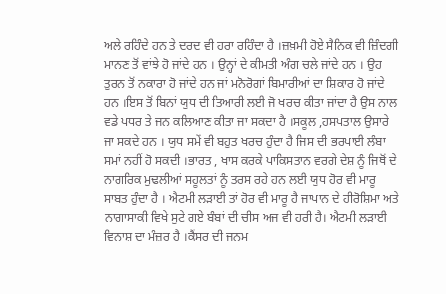ਅਲੇ ਰਹਿੰਦੇ ਹਨ ਤੇ ਦਰਦ ਵੀ ਹਰਾ ਰਹਿੰਦਾ ਹੈ ।ਜ਼ਖ਼ਮੀ ਹੋਏ ਸੈਨਿਕ ਵੀ ਜ਼ਿੰਦਗੀ ਮਾਨਣ ਤੋਂ ਵਾਂਝੇ ਹੋ ਜਾਂਦੇ ਹਨ । ਉਨ੍ਹਾਂ ਦੇ ਕੀਮਤੀ ਅੰਗ ਚਲੇ ਜਾਂਦੇ ਹਨ । ਉਹ ਤੁਰਨ ਤੋਂ ਨਕਾਰਾ ਹੋ ਜਾਂਦੇ ਹਨ ਜਾਂ ਮਨੋਰੋਗਾਂ ਬਿਮਾਰੀਆਂ ਦਾ ਸ਼ਿਕਾਰ ਹੋ ਜਾਂਦੇ ਹਨ ।ਇਸ ਤੋਂ ਬਿਨਾਂ ਯੁਧ ਦੀ ਤਿਆਰੀ ਲਈ ਜੋ ਖਰਚ ਕੀਤਾ ਜਾਂਦਾ ਹੈ ਉਸ ਨਾਲ ਵਡੇ ਪਧਰ ਤੇ ਜਨ ਕਲਿਆਣ ਕੀਤਾ ਜਾ ਸਕਦਾ ਹੈ ।ਸਕੂਲ ,ਹਸਪਤਾਲ ਉਸਾਰੇ ਜਾ ਸਕਦੇ ਹਨ । ਯੁਧ ਸਮੇਂ ਵੀ ਬਹੁਤ ਖਰਚ ਹੁੰਦਾ ਹੈ ਜਿਸ ਦੀ ਭਰਪਾਈ ਲੰਬਾ ਸਮਾਂ ਨਹੀਂ ਹੋ ਸਕਦੀ ।ਭਾਰਤ , ਖਾਸ ਕਰਕੇ ਪਾਕਿਸਤਾਨ ਵਰਗੇ ਦੇਸ਼ ਨੂੰ ਜਿਥੋਂ ਦੇ ਨਾਗਰਿਕ ਮੁਢਲੀਆਂ ਸਹੂਲਤਾਂ ਨੂੰ ਤਰਸ ਰਹੇ ਹਨ ਲਈ ਯੁਧ ਹੋਰ ਵੀ ਮਾਰੂ ਸਾਬਤ ਹੁੰਦਾ ਹੈ । ਐਟਮੀ ਲੜਾਈ ਤਾਂ ਹੋਰ ਵੀ ਮਾਰੂ ਹੈ ਜਾਪਾਨ ਦੇ ਹੀਰੋਸ਼ਿਮਾ ਅਤੇ ਨਾਗਾਸਾਕੀ ਵਿਖੇ ਸੁਟੇ ਗਏ ਬੰਬਾਂ ਦੀ ਚੀਸ ਅਜ ਵੀ ਹਰੀ ਹੈ। ਐਟਮੀ ਲੜਾਈ ਵਿਨਾਸ਼ ਦਾ ਮੰਜ਼ਰ ਹੈ ।ਕੈਂਸਰ ਦੀ ਜਨਮ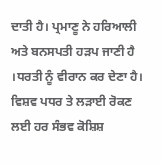ਦਾਤੀ ਹੈ। ਪ੍ਰਮਾਣੂ ਨੇ ਹਰਿਆਲੀ ਅਤੇ ਬਨਸਪਤੀ ਹੜਪ ਜਾਣੀ ਹੈ ।ਧਰਤੀ ਨੂੰ ਵੀਰਾਨ ਕਰ ਦੇਣਾ ਹੈ। ਵਿਸ਼ਵ ਪਧਰ ਤੇ ਲੜਾਈ ਰੋਕਣ ਲਈ ਹਰ ਸੰਭਵ ਕੋਸ਼ਿਸ਼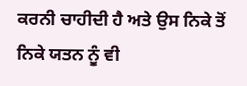ਕਰਨੀ ਚਾਹੀਦੀ ਹੈ ਅਤੇ ਉਸ ਨਿਕੇ ਤੋਂ ਨਿਕੇ ਯਤਨ ਨੂੰ ਵੀ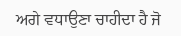ਅਗੇ ਵਧਾਉਣਾ ਚਾਹੀਦਾ ਹੈ ਜੋ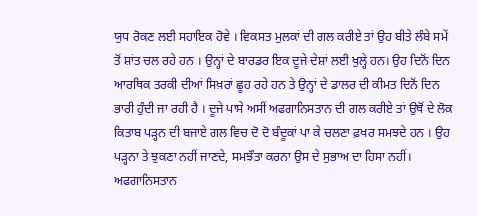ਯੁਧ ਰੋਕਣ ਲਈ ਸਹਾਇਕ ਹੋਵੇ । ਵਿਕਸਤ ਮੁਲਕਾਂ ਦੀ ਗਲ ਕਰੀਏ ਤਾਂ ਉਹ ਬੀਤੇ ਲੰਬੇ ਸਮੇਂ ਤੋਂ ਸ਼ਾਂਤ ਚਲ ਰਹੇ ਹਨ । ਉਨ੍ਹਾਂ ਦੇ ਬਾਰਡਰ ਇਕ ਦੂਜੇ ਦੇਸ਼ਾਂ ਲਈ ਖੁਲ੍ਹੇ ਹਨ। ਉਹ ਦਿਨੋਂ ਦਿਨ ਆਰਥਿਕ ਤਰਕੀ ਦੀਆਂ ਸਿਖ਼ਰਾਂ ਛੂਹ ਰਹੇ ਹਨ ਤੇ ਉਨ੍ਹਾਂ ਦੇ ਡਾਲਰ ਦੀ ਕੀਮਤ ਦਿਨੋਂ ਦਿਨ ਭਾਰੀ ਹੁੰਦੀ ਜਾ ਰਹੀ ਹੈ । ਦੂਜੇ ਪਾਸੇ ਅਸੀਂ ਅਫਗਾਨਿਸਤਾਨ ਦੀ ਗਲ ਕਰੀਏ ਤਾਂ ਉਥੋਂ ਦੇ ਲੋਕ ਕਿਤਾਬ ਪੜ੍ਹਨ ਦੀ ਬਜਾਏ ਗਲ ਵਿਚ ਦੋ ਦੋ ਬੰਦੂਕਾਂ ਪਾ ਕੇ ਚਲਣਾ ਫ਼ਖਰ ਸਮਝਦੇ ਹਨ । ਉਹ ਪੜ੍ਹਨਾ ਤੇ ਝੁਕਣਾ ਨਹੀਂ ਜਾਣਦੇ, ਸਮਝੌਤਾ ਕਰਨਾ ਉਸ ਦੇ ਸੁਭਾਅ ਦਾ ਹਿਸਾ ਨਹੀਂ। ਅਫਗਾਨਿਸਤਾਨ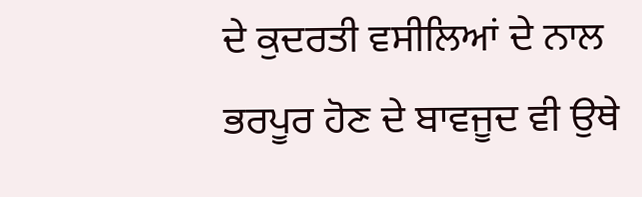ਦੇ ਕੁਦਰਤੀ ਵਸੀਲਿਆਂ ਦੇ ਨਾਲ ਭਰਪੂਰ ਹੋਣ ਦੇ ਬਾਵਜੂਦ ਵੀ ਉਥੇ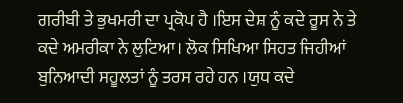ਗਰੀਬੀ ਤੇ ਭੁਖਮਰੀ ਦਾ ਪ੍ਰਕੋਪ ਹੈ ।ਇਸ ਦੇਸ਼ ਨੂੰ ਕਦੇ ਰੂਸ ਨੇ ਤੇ ਕਦੇ ਅਮਰੀਕਾ ਨੇ ਲੁਟਿਆ। ਲੋਕ ਸਿਖਿਆ ਸਿਹਤ ਜਿਹੀਆਂ ਬੁਨਿਆਦੀ ਸਹੂਲਤਾਂ ਨੂੰ ਤਰਸ ਰਹੇ ਹਨ ।ਯੁਧ ਕਦੇ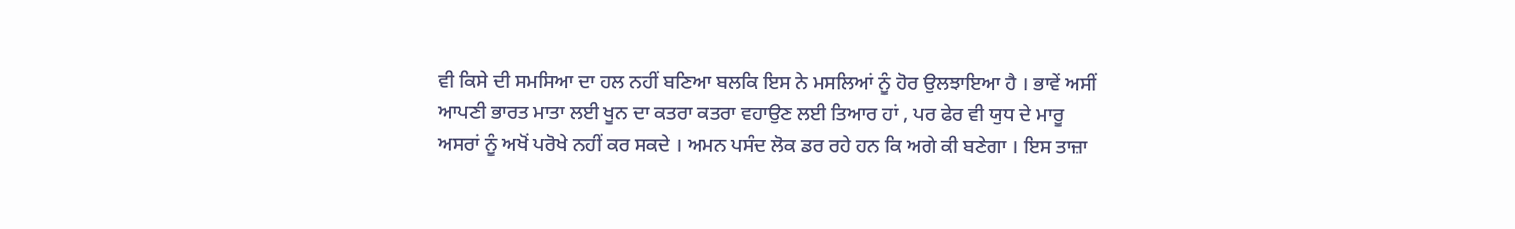ਵੀ ਕਿਸੇ ਦੀ ਸਮਸਿਆ ਦਾ ਹਲ ਨਹੀਂ ਬਣਿਆ ਬਲਕਿ ਇਸ ਨੇ ਮਸਲਿਆਂ ਨੂੰ ਹੋਰ ਉਲਝਾਇਆ ਹੈ । ਭਾਵੇਂ ਅਸੀਂ ਆਪਣੀ ਭਾਰਤ ਮਾਤਾ ਲਈ ਖੂਨ ਦਾ ਕਤਰਾ ਕਤਰਾ ਵਹਾਉਣ ਲਈ ਤਿਆਰ ਹਾਂ , ਪਰ ਫੇਰ ਵੀ ਯੁਧ ਦੇ ਮਾਰੂ ਅਸਰਾਂ ਨੂੰ ਅਖੋਂ ਪਰੋਖੇ ਨਹੀਂ ਕਰ ਸਕਦੇ । ਅਮਨ ਪਸੰਦ ਲੋਕ ਡਰ ਰਹੇ ਹਨ ਕਿ ਅਗੇ ਕੀ ਬਣੇਗਾ । ਇਸ ਤਾਜ਼ਾ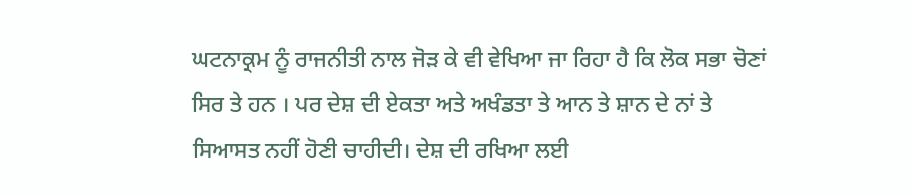ਘਟਨਾਕ੍ਰਮ ਨੂੰ ਰਾਜਨੀਤੀ ਨਾਲ ਜੋੜ ਕੇ ਵੀ ਵੇਖਿਆ ਜਾ ਰਿਹਾ ਹੈ ਕਿ ਲੋਕ ਸਭਾ ਚੋਣਾਂ ਸਿਰ ਤੇ ਹਨ । ਪਰ ਦੇਸ਼ ਦੀ ਏਕਤਾ ਅਤੇ ਅਖੰਡਤਾ ਤੇ ਆਨ ਤੇ ਸ਼ਾਨ ਦੇ ਨਾਂ ਤੇ ਸਿਆਸਤ ਨਹੀਂ ਹੋਣੀ ਚਾਹੀਦੀ। ਦੇਸ਼ ਦੀ ਰਖਿਆ ਲਈ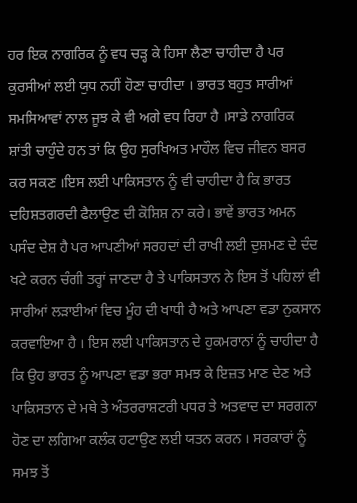ਹਰ ਇਕ ਨਾਗਰਿਕ ਨੂੰ ਵਧ ਚੜ੍ਹ ਕੇ ਹਿਸਾ ਲੈਣਾ ਚਾਹੀਦਾ ਹੈ ਪਰ ਕੁਰਸੀਆਂ ਲਈ ਯੁਧ ਨਹੀਂ ਹੋਣਾ ਚਾਹੀਦਾ । ਭਾਰਤ ਬਹੁਤ ਸਾਰੀਆਂ ਸਮਸਿਆਵਾਂ ਨਾਲ ਜੂਝ ਕੇ ਵੀ ਅਗੇ ਵਧ ਰਿਹਾ ਹੈ ।ਸਾਡੇ ਨਾਗਰਿਕ ਸ਼ਾਂਤੀ ਚਾਹੁੰਦੇ ਹਨ ਤਾਂ ਕਿ ਉਹ ਸੁਰਖਿਅਤ ਮਾਹੌਲ ਵਿਚ ਜੀਵਨ ਬਸਰ ਕਰ ਸਕਣ ।ਇਸ ਲਈ ਪਾਕਿਸਤਾਨ ਨੂੰ ਵੀ ਚਾਹੀਦਾ ਹੈ ਕਿ ਭਾਰਤ ਦਹਿਸ਼ਤਗਰਦੀ ਫੈਲਾਉਣ ਦੀ ਕੋਸ਼ਿਸ਼ ਨਾ ਕਰੇ। ਭਾਵੇਂ ਭਾਰਤ ਅਮਨ ਪਸੰਦ ਦੇਸ਼ ਹੈ ਪਰ ਆਪਣੀਆਂ ਸਰਹਦਾਂ ਦੀ ਰਾਖੀ ਲਈ ਦੁਸ਼ਮਣ ਦੇ ਦੰਦ ਖਟੇ ਕਰਨ ਚੰਗੀ ਤਰ੍ਹਾਂ ਜਾਣਦਾ ਹੈ ਤੇ ਪਾਕਿਸਤਾਨ ਨੇ ਇਸ ਤੋਂ ਪਹਿਲਾਂ ਵੀ ਸਾਰੀਆਂ ਲੜਾਈਆਂ ਵਿਚ ਮੂੰਹ ਦੀ ਖਾਧੀ ਹੈ ਅਤੇ ਆਪਣਾ ਵਡਾ ਨੁਕਸਾਨ ਕਰਵਾਇਆ ਹੈ । ਇਸ ਲਈ ਪਾਕਿਸਤਾਨ ਦੇ ਹੁਕਮਰਾਨਾਂ ਨੂੰ ਚਾਹੀਦਾ ਹੈ ਕਿ ਉਹ ਭਾਰਤ ਨੂੰ ਆਪਣਾ ਵਡਾ ਭਰਾ ਸਮਝ ਕੇ ਇਜ਼ਤ ਮਾਣ ਦੇਣ ਅਤੇ ਪਾਕਿਸਤਾਨ ਦੇ ਮਥੇ ਤੇ ਅੰਤਰਰਾਸ਼ਟਰੀ ਪਧਰ ਤੇ ਅਤਵਾਦ ਦਾ ਸਰਗਨਾ ਹੋਣ ਦਾ ਲਗਿਆ ਕਲੰਕ ਹਟਾਉਣ ਲਈ ਯਤਨ ਕਰਨ । ਸਰਕਾਰਾਂ ਨੂੰ ਸਮਝ ਤੋਂ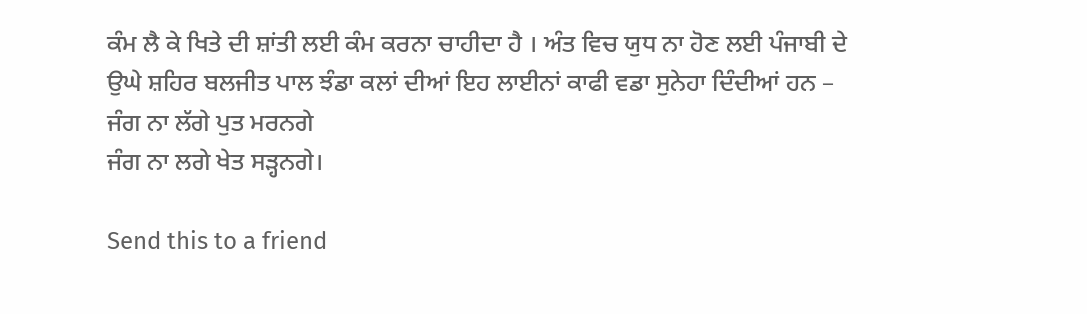ਕੰਮ ਲੈ ਕੇ ਖਿਤੇ ਦੀ ਸ਼ਾਂਤੀ ਲਈ ਕੰਮ ਕਰਨਾ ਚਾਹੀਦਾ ਹੈ । ਅੰਤ ਵਿਚ ਯੁਧ ਨਾ ਹੋਣ ਲਈ ਪੰਜਾਬੀ ਦੇ ਉਘੇ ਸ਼ਹਿਰ ਬਲਜੀਤ ਪਾਲ ਝੰਡਾ ਕਲਾਂ ਦੀਆਂ ਇਹ ਲਾਈਨਾਂ ਕਾਫੀ ਵਡਾ ਸੁਨੇਹਾ ਦਿੰਦੀਆਂ ਹਨ –
ਜੰਗ ਨਾ ਲੱਗੇ ਪੁਤ ਮਰਨਗੇ
ਜੰਗ ਨਾ ਲਗੇ ਖੇਤ ਸੜ੍ਹਨਗੇ।

Send this to a friend